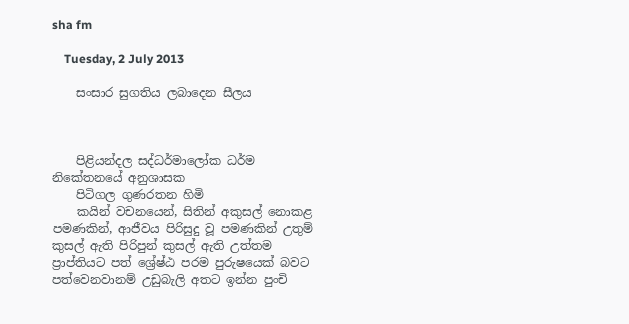sha fm

    Tuesday, 2 July 2013

    සංසාර සුගතිය ලබාදෙන සීලය



    පිළියන්දල සද්ධර්මාලෝක ධර්ම නිකේතනයේ අනුශාසක
    පිටිගල ගුණරතන හිමි
    කයින් වචනයෙන්, සිතින් අකුසල් නොකළ පමණකින්, ආජීවය පිරිසුදු වූ පමණකින් උතුම් කුසල් ඇති පිරිපුන් කුසල් ඇති උත්තම ප්‍රාප්තියට පත් ශ්‍රේෂ්ඨ පරම පුරුෂයෙක් බවට පත්වෙනවානම් උඩුබැලි අතට ඉන්න පුංචි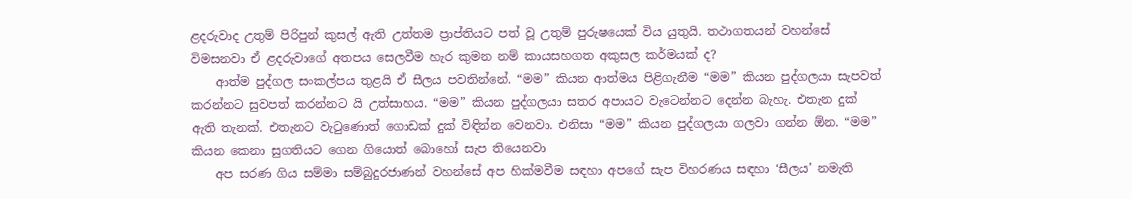ළදරුවාද උතුම් පිරිපුන් කුසල් ඇති උත්තම ප්‍රාප්තියට පත් වූ උතුම් පුරුෂයෙක් විය යුතුයි. තථාගතයන් වහන්සේ විමසනවා ඒ ළදරුවාගේ අතපය සෙලවීම හැර කුමන නම් කායසහගත අකුසල කර්මයක් ද?
    ආත්ම පුද්ගල සංකල්පය තුළයි ඒ සීලය පවතින්නේ. “මම” කියන ආත්මය පිළිගැනීම “මම” කියන පුද්ගලයා සැපවත් කරන්නට සුවපත් කරන්නට යි උත්සාහය. “මම” කියන පුද්ගලයා සතර අපායට වැටෙන්නට දෙන්න බැහැ. එතැන දුක් ඇති තැනක්. එතැනට වැටුණොත් ගොඩක් දුක් විඳින්න වෙනවා. එනිසා “මම” කියන පුද්ගලයා ගලවා ගන්න ඕන. “මම” කියන කෙනා සුගතියට ගෙන ගියොත් බොහෝ සැප තියෙනවා
    අප සරණ ගිය සම්මා සම්බුදුරජාණන් වහන්සේ අප හික්මවීම සඳහා අපගේ සැප විහරණය සඳහා ‘සීලය’ නමැති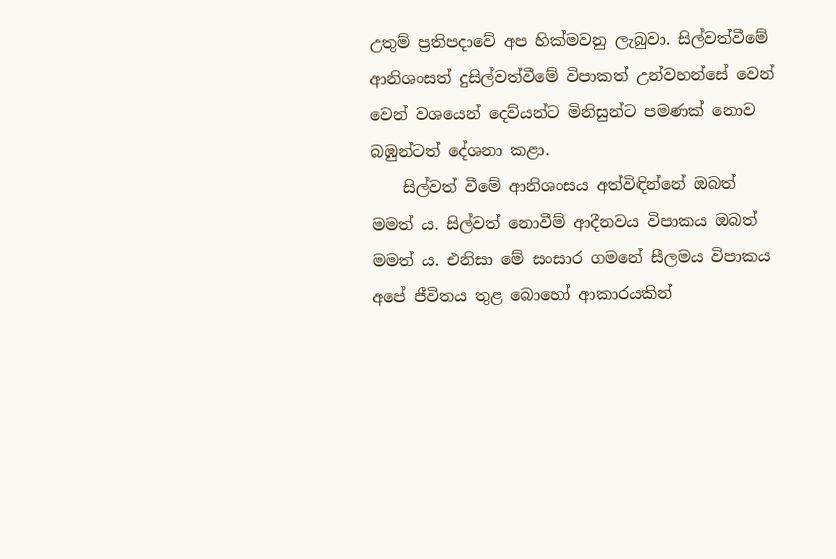උතුම් ප්‍රතිපදාවේ අප හික්මවනු ලැබුවා. සිල්වත්වීමේ ආනිශංසත් දුසිල්වත්වීමේ විපාකත් උන්වහන්සේ වෙන් වෙන් වශයෙන් දෙව්යන්ට මිනිසුන්ට පමණක් නොව බඹුන්ටත් දේශනා කළා.
    සිල්වත් වීමේ ආනිශංසය අත්විඳින්නේ ඔබත් මමත් ය. සිල්වත් නොවීම් ආදීනවය විපාකය ඔබත් මමත් ය. එනිසා මේ සංසාර ගමනේ සීලමය විපාකය අපේ ජීවිතය තුළ බොහෝ ආකාරයකින්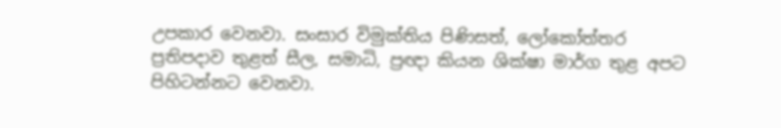උපකාර වෙනවා. සංසාර විමුක්තිය පිණිසත්, ලෝකෝත්තර ප්‍රතිපදාව තුළත් සීල, සමාධි, ප්‍රඥා කියන ශික්ෂා මාර්ග තුළ අපට පිහිටන්නට වෙනවා.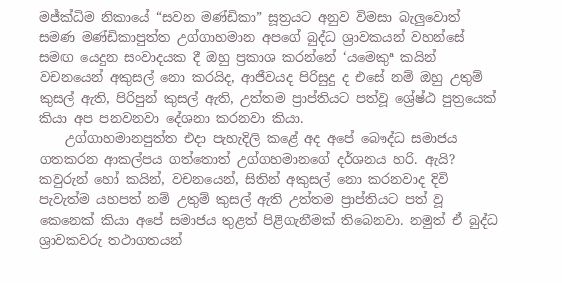මජ්ක්‍ධිම නිකායේ “සවන මණ්ඩිකා” සූත්‍රයට අනුව විමසා බැලුවොත් සමණ මණ්ඩිකාපුත්ත උග්ගාහමාන අපගේ බුද්ධ ශ්‍රාවකයන් වහන්සේ සමඟ යෙදුන සංවාදයක දී ඔහු ප්‍රකාශ කරන්නේ ‘යමෙකුª කයින් වචනයෙන් අකුසල් නො කරයිද, ආජීවයද පිරිසුදු ද එසේ නම් ඔහු උතුම් කුසල් ඇති, පිරිපුන් කුසල් ඇති, උත්තම ප්‍රාප්තියට පත්වූ ශ්‍රේෂ්ඨ පුත්‍රයෙක් කියා අප පනවනවා දේශනා කරනවා කියා.
    උග්ගාහමානපුත්ත එදා පැහැදිලි කළේ අද අපේ බෞද්ධ සමාජය ගතකරන ආකල්පය ගත්තොත් උග්ගහමානගේ දර්ශනය හරි. ඇයි? කවුරුන් හෝ කයින්, වචනයෙන්, සිතින් අකුසල් නො කරනවාද දිවි පැවැත්ම යහපත් නම් උතුම් කුසල් ඇති උත්තම ප්‍රාප්තියට පත් වූ කෙනෙක් කියා අපේ සමාජය තුළත් පිළිගැනීමක් තිබෙනවා. නමුත් ඒ බුද්ධ ශ්‍රාවකවරු තථාගතයන්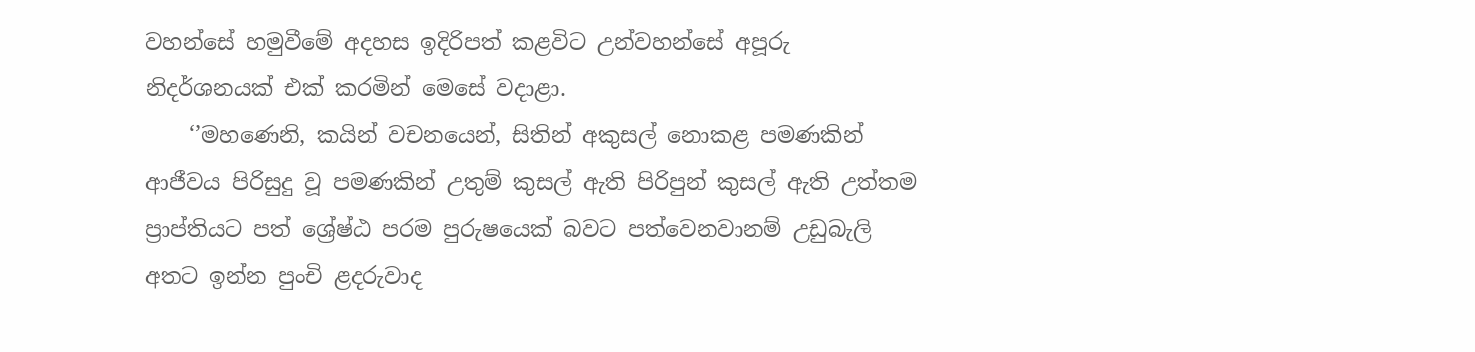වහන්සේ හමුවීමේ අදහස ඉදිරිපත් කළවිට උන්වහන්සේ අපූරු නිදර්ශනයක් එක් කරමින් මෙසේ වදාළා.
    ‘’මහණෙනි, කයින් වචනයෙන්, සිතින් අකුසල් නොකළ පමණකින් ආජීවය පිරිසුදු වූ පමණකින් උතුම් කුසල් ඇති පිරිපුන් කුසල් ඇති උත්තම ප්‍රාප්තියට පත් ශ්‍රේෂ්ඨ පරම පුරුෂයෙක් බවට පත්වෙනවානම් උඩුබැලි අතට ඉන්න පුංචි ළදරුවාද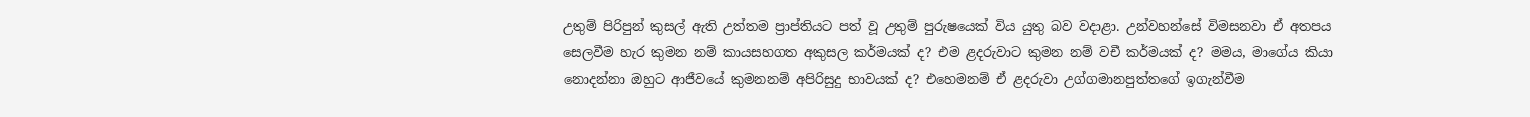උතුම් පිරිපුන් කුසල් ඇති උත්තම ප්‍රාප්තියට පත් වූ උතුම් පුරුෂයෙක් විය යුතු බව වදාළා. උන්වහන්සේ විමසනවා ඒ අතපය සෙලවීම හැර කුමන නම් කායසහගත අකුසල කර්මයක් ද? එම ළදරුවාට කුමන නම් වචී කර්මයක් ද? මමය, මාගේය කියා නොදන්නා ඔහුට ආජීවයේ කුමනනම් අපිරිසුදු භාවයක් ද? එහෙමනම් ඒ ළදරුවා උග්ගමානපුත්තගේ ඉගැන්වීම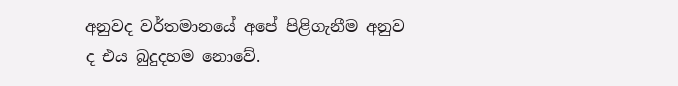අනුවද වර්තමානයේ අපේ පිළිගැනීම අනුව ද එය බුදුදහම නොවේ.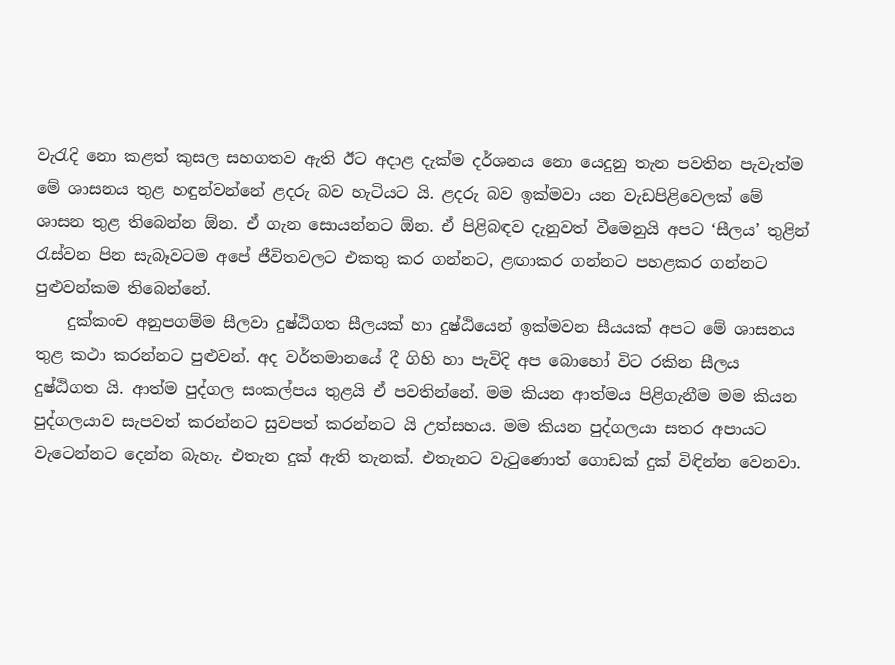වැරැදි නො කළත් කුසල සහගතව ඇති ඊට අදාළ දැක්ම දර්ශනය නො යෙදුනු තැන පවතින පැවැත්ම මේ ශාසනය තුළ හඳුන්වන්නේ ළදරු බව හැටියට යි. ළදරු බව ඉක්මවා යන වැඩපිළිවෙලක් මේ ශාසන තුළ තිබෙන්න ඕන. ඒ ගැන සොයන්නට ඕන. ඒ පිළිබඳව දැනුවත් වීමෙනුයි අපට ‘සීලය’ තුළින් රැස්වන පින සැබෑවටම අපේ ජීවිතවලට එකතු කර ගන්නට, ළඟාකර ගන්නට පහළකර ගන්නට පුළුවන්කම තිබෙන්නේ.
    දුක්කංච අනුපගම්ම සීලවා දුෂ්ඨිගත සීලයක් හා දුෂ්ඨියෙන් ඉක්මවන සීයයක් අපට මේ ශාසනය තුළ කථා කරන්නට පුළුවන්. අද වර්තමානයේ දී ගිහි හා පැවිදි අප බොහෝ විට රකින සීලය දුෂ්ඨිගත යි. ආත්ම පුද්ගල සංකල්පය තුළයි ඒ පවතින්නේ. මම කියන ආත්මය පිළිගැනීම මම කියන පුද්ගලයාව සැපවත් කරන්නට සුවපත් කරන්නට යි උත්සහය. මම කියන පුද්ගලයා සතර අපායට වැටෙන්නට දෙන්න බැහැ. එතැන දුක් ඇති තැනක්. එතැනට වැටුණොත් ගොඩක් දුක් විඳින්න වෙනවා.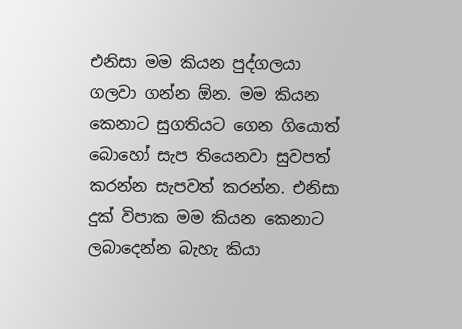එනිසා මම කියන පුද්ගලයා ගලවා ගන්න ඕන. මම කියන කෙනාට සුගතියට ගෙන ගියොත් බොහෝ සැප තියෙනවා සුවපත් කරන්න සැපවත් කරන්න. එනිසා දුක් විපාක මම කියන කෙනාට ලබාදෙන්න බැහැ කියා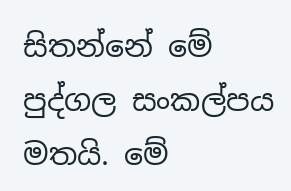සිතන්නේ මේ පුද්ගල සංකල්පය මතයි. මේ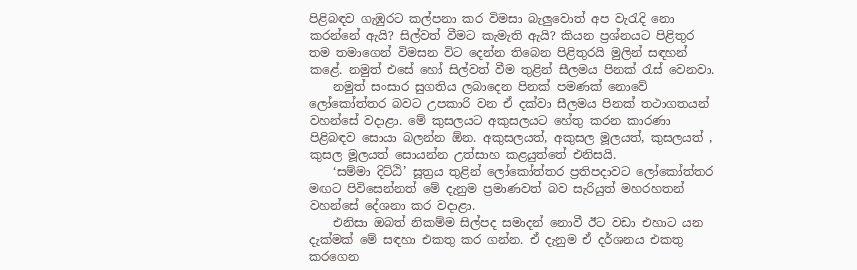පිළිබඳව ගැඹුරට කල්පනා කර විමසා බැලුවොත් අප වැරැදි නො කරන්නේ ඇයි? සිල්වත් වීමට කැමැති ඇයි? කියන ප්‍රශ්නයට පිළිතුර තම තමාගෙන් විමසන විට දෙන්න තිබෙන පිළිතුරයි මුලින් සඳහන් කළේ. නමුත් එසේ හෝ සිල්වත් වීම තුළින් සීලමය පිනක් රැස් වෙනවා.
    නමුත් සංසාර සුගතිය ලබාදෙන පිනක් පමණක් නොවේ ලෝකෝත්තර බවට උපකාරි වන ඒ දක්වා සීලමය පිනක් තථාගතයන් වහන්සේ වදාළා. මේ කුසලයට අකුසලයට හේතු කරන කාරණා පිළිබඳව සොයා බලන්න ඕන. අකුසලයත්, අකුසල මූලයත්, කුසලයත් , කුසල මූලයත් සොයන්න උත්සාහ කළයුත්තේ එනිසයි.
    ‘සම්මා දිට්ඨි’ සූත්‍රය තුළින් ලෝකෝත්තර ප්‍රතිපදාවට ලෝකෝත්තර මඟට පිවිසෙන්නත් මේ දැනුම ප්‍රමාණවත් බව සැරියුත් මහරහතන් වහන්සේ දේශනා කර වදාළා.
    එනිසා ඔබත් නිකම්ම සිල්පද සමාදන් නොවී ඊට වඩා එහාට යන දැක්මක් මේ සඳහා එකතු කර ගන්න. ඒ දැනුම ඒ දර්ශනය එකතු කරගෙන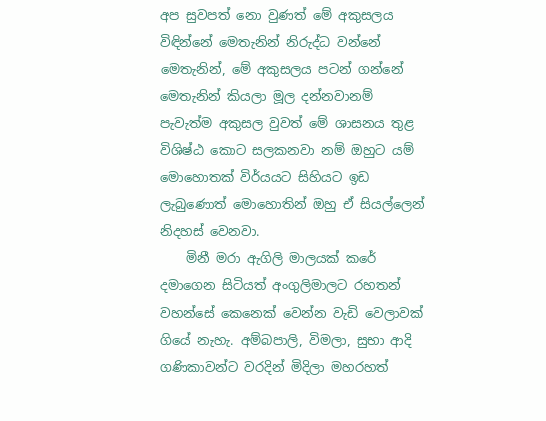අප සුවපත් නො වුණත් මේ අකුසලය විඳින්නේ මෙතැනින් නිරුද්ධ වන්නේ මෙතැනින්, මේ අකුසලය පටන් ගන්නේ මෙතැනින් කියලා මූල දන්නවානම් පැවැත්ම අකුසල වුවත් මේ ශාසනය තුළ විශිෂ්ඨ කොට සලකනවා නම් ඔහුට යම් මොහොතක් විර්යයට සිහියට ඉඩ ලැබුණොත් මොහොතින් ඔහු ඒ සියල්ලෙන් නිදහස් වෙනවා.
    මිනී මරා ඇගිලි මාලයක් කරේ දමාගෙන සිටියත් අංගුලිමාලට රහතන් වහන්සේ කෙනෙක් වෙන්න වැඩි වෙලාවක් ගියේ නැහැ. අම්බපාලි, විමලා, සුභා ආදි ගණිකාවන්ට වරදින් මිදිලා මහරහත්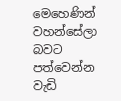මෙහෙණින් වහන්සේලා බවට පත්වෙන්න වැඩි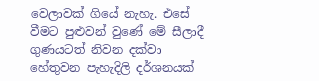වෙලාවක් ගියේ නැහැ. එසේ වීමට පුළුවන් වුණේ මේ සීලාදී ගුණයටත් නිවන දක්වා හේතුවන පැහැදිලි දර්ශනයක්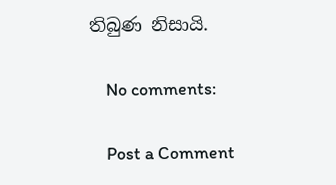තිබුණ නිසායි.

    No comments:

    Post a Comment